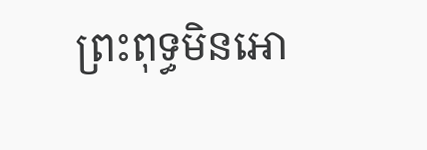ព្រះពុទ្ធមិនអោ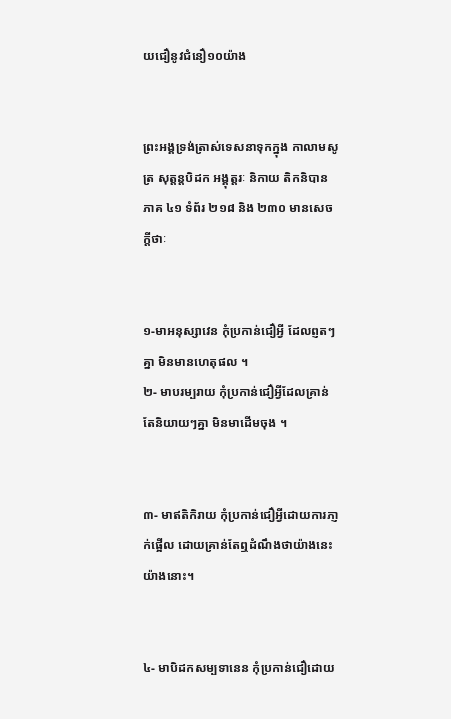យជឿនូវជំនឿ១០យ៉ាង


ព្រះអង្គទ្រង់ត្រាស់ទេសនាទុកក្នុង កាលាមសូត្រ សុត្តន្តបិដក អង្គុត្តរៈ និកាយ តិកនិបាន ភាគ ៤១ ទំព័រ ២១៨ និង ២៣០ មានសេចក្ដីថាៈ


១-មាអនុស្សាវេន កុំប្រកាន់ជឿអ្វី ដែលព្ញតៗគ្នា មិនមានហេតុផល ។
២- មាបរម្បរាយ កុំប្រកាន់ជឿអ្វីដែលគ្រាន់តែនិយាយៗគ្នា មិនមាដើមចុង ។


៣- មាឥតិកិរាយ កុំប្រកាន់ជឿអ្វីដោយការភា្ញក់ផើ្អល ដោយគ្រាន់តែឮដំណឹងថាយ៉ាងនេះ យ៉ាងនោះ។


៤- មាបិដកសម្បទានេន កុំប្រកាន់ជឿដោយ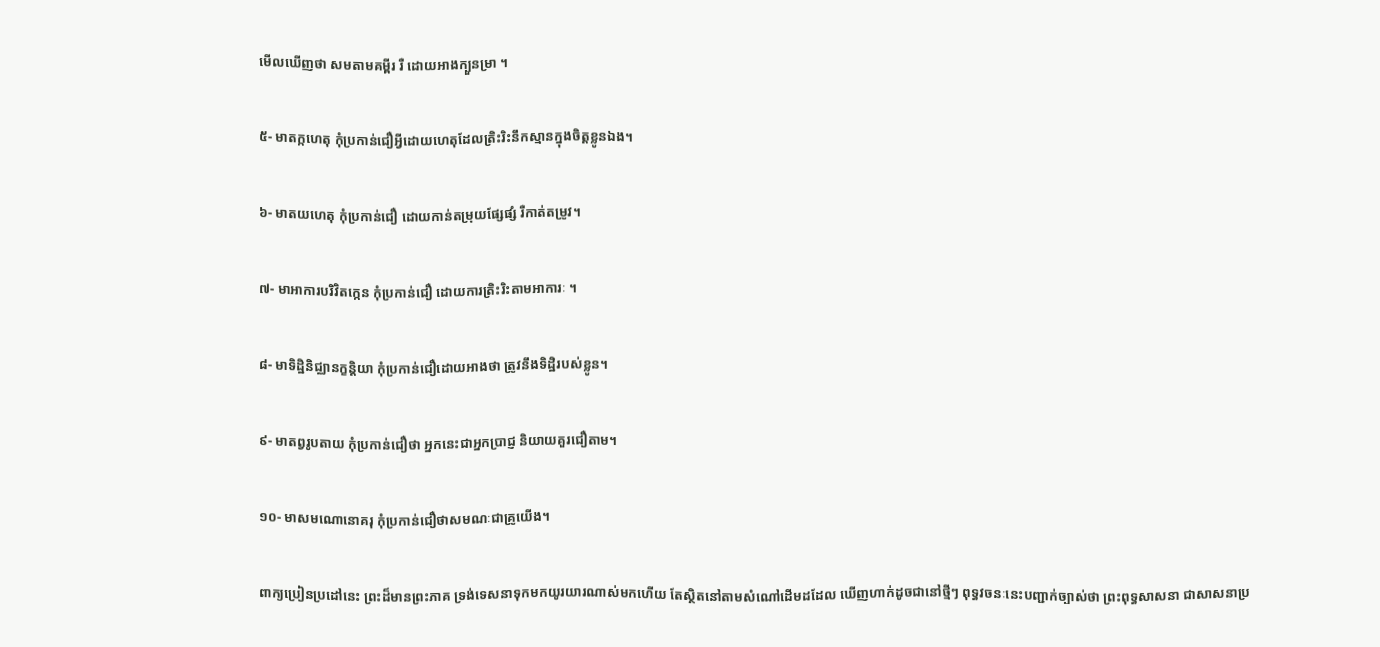មើលឃើញថា សមតាមគម្ពីរ រឺ ដោយអាងក្បួនម្រា ។


៥- មាតក្កហេតុ កុំប្រកាន់ជឿអ្វីដោយហេតុដែលត្រិះរិះនឹកស្មានក្នុងចិត្តខ្លូនឯង។


៦- មាតយហេតុ កុំប្រកាន់ជឿ ដោយកាន់តម្រុយផែ្សផ្សំ រឺកាត់តម្រូវ។


៧- មាអាការបរិវិតកេ្កន កុំប្រកាន់ជឿ ដោយការត្រិះរិះតាមអាការៈ ។


៨- មាទិដ្ឋិនិជ្ឈានក្ខន្ដិយា កុំប្រកាន់ជឿដោយអាងថា ត្រូវនឹងទិដ្ឋិរបស់ខ្លូន។


៩- មាតព្វរូបតាយ កុំប្រកាន់ជឿថា អ្នកនេះជាអ្នកប្រាជ្ញ និយាយគួរជឿតាម។


១០- មាសមណោនោគរុ កុំប្រកាន់ជឿថាសមណៈជាគ្រូយើង។


ពាក្យប្រៀនប្រដៅនេះ ព្រះដ៏មានព្រះភាគ ទ្រង់ទេសនាទុកមកយូរយារណាស់មកហើយ តែស្ថិតនៅតាមសំណៅដើមដដែល ឃើញហាក់ដូចជានៅថ្មីៗ ពុទ្ធវចនៈនេះបញ្ជាក់ច្បាស់ថា ព្រះពុទ្ធសាសនា ជាសាសនាប្រ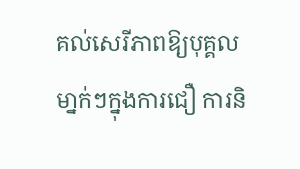គល់សេរីភាពឱ្យបុគ្គលមា្នក់ៗក្នុងការជឿ ការនិ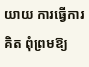យាយ ការធ្វើការគិត ពុំព្រមឱ្យ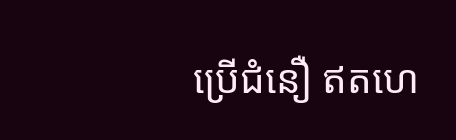ប្រើជំនឿ ឥតហេ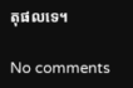តុផលទេ។

No comments